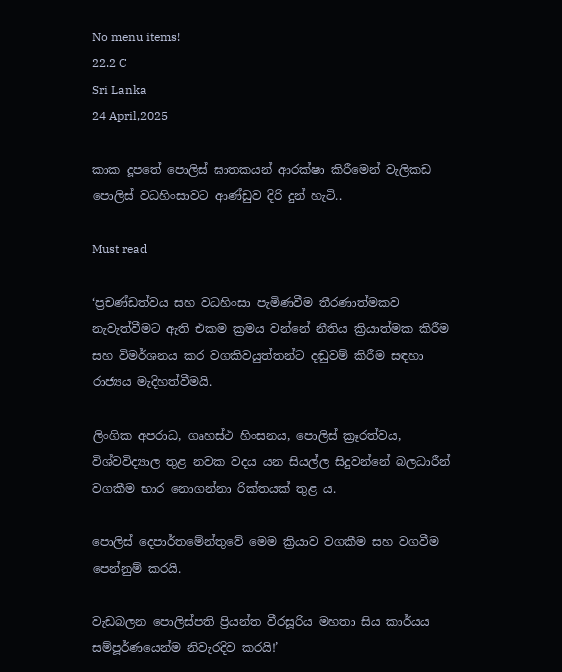No menu items!
22.2 C
Sri Lanka
24 April,2025

කාක දූපතේ පොලිස් ඝාතකයන් ආරක්ෂා කිරීමෙන් වැලිකඩ පොලිස් වධහිංසාවට ආණ්ඩුව දිරි දුන් හැටි..

Must read

‘ප්‍රචණ්ඩත්වය සහ වධහිංසා පැමිණවීම තීරණාත්මකව නැවැත්වීමට ඇති එකම ක්‍රමය වන්නේ නීතිය ක්‍රියාත්මක කිරීම සහ විමර්ශනය කර වගකිවයුත්තන්ට දඬුවම් කිරීම සඳහා රාජ්‍යය මැදිහත්වීමයි.

ලිංගික අපරාධ, ගෘහස්ථ හිංසනය, පොලිස් ක්‍රෑරත්වය, විශ්වවිද්‍යාල තුළ නවක වදය යන සියල්ල සිදුවන්නේ බලධාරීන් වගකීම භාර නොගන්නා රික්තයක් තුළ ය.

පොලිස් දෙපාර්තමේන්තුවේ මෙම ක්‍රියාව වගකීම සහ වගවීම පෙන්නුම් කරයි.

වැඩබලන පොලිස්පති ප්‍රියන්ත වීරසූරිය මහතා සිය කාර්යය සම්පූර්ණයෙන්ම නිවැරදිව කරයි!’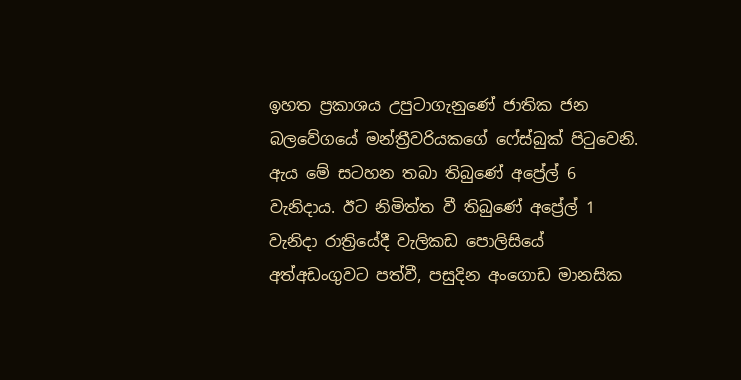ඉහත ප්‍රකාශය උපුටාගැනුණේ ජාතික ජන බලවේගයේ මන්ත්‍රීවරියකගේ ෆේස්බුක් පිටුවෙනි. ඇය මේ සටහන තබා තිබුණේ අප්‍රේල් 6 වැනිදාය. ඊට නිමිත්ත වී තිබුණේ අප්‍රේල් 1 වැනිදා රාත්‍රියේදී වැලිකඩ පොලිසියේ අත්අඩංගුවට පත්වී, පසුදින අංගොඩ මානසික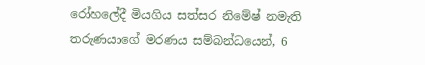රෝහලේදී මියගිය සත්සර නිමේෂ් නමැති තරුණයාගේ මරණය සම්බන්ධයෙන්, 6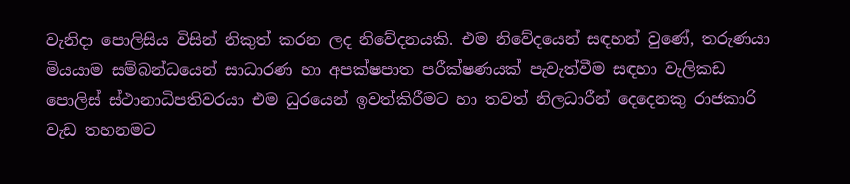වැනිදා පොලිසිය විසින් නිකුත් කරන ලද නිවේදනයකි. එම නිවේදයෙන් සඳහන් වුණේ, තරුණයා මියයාම සම්බන්ධයෙන් සාධාරණ හා අපක්ෂපාත පරීක්ෂණයක් පැවැත්වීම සඳහා වැලිකඩ පොලිස් ස්ථානාධිපතිවරයා එම ධුරයෙන් ඉවත්කිරීමට හා තවත් නිලධාරීන් දෙදෙනකු රාජකාරි වැඩ තහනමට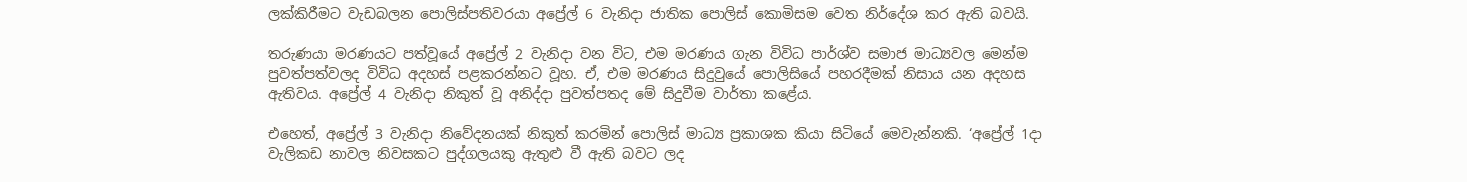ලක්කිරීමට වැඩබලන පොලිස්පතිවරයා අප්‍රේල් 6 වැනිදා ජාතික පොලිස් කොමිසම වෙත නිර්දේශ කර ඇති බවයි.

තරුණයා මරණයට පත්වූයේ අප්‍රේල් 2 වැනිදා වන විට, එම මරණය ගැන විවිධ පාර්ශ්ව සමාජ මාධ්‍යවල මෙන්ම පුවත්පත්වලද විවිධ අදහස් පළකරන්නට වූහ. ඒ, එම මරණය සිදුවුයේ පොලිසියේ පහරදීමක් නිසාය යන අදහස ඇතිවය. අප්‍රේල් 4 වැනිදා නිකුත් වූ අනිද්දා පුවත්පතද මේ සිදුවීම වාර්තා කළේය.

එහෙත්, අප්‍රේල් 3 වැනිදා නිවේදනයක් නිකුත් කරමින් පොලිස් මාධ්‍ය ප්‍රකාශක කියා සිටියේ මෙවැන්නකි. ‘අප්‍රේල් 1දා වැලිකඩ නාවල නිවසකට පුද්ගලයකු ඇතුළු වී ඇති බවට ලද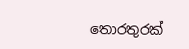තොරතුරක්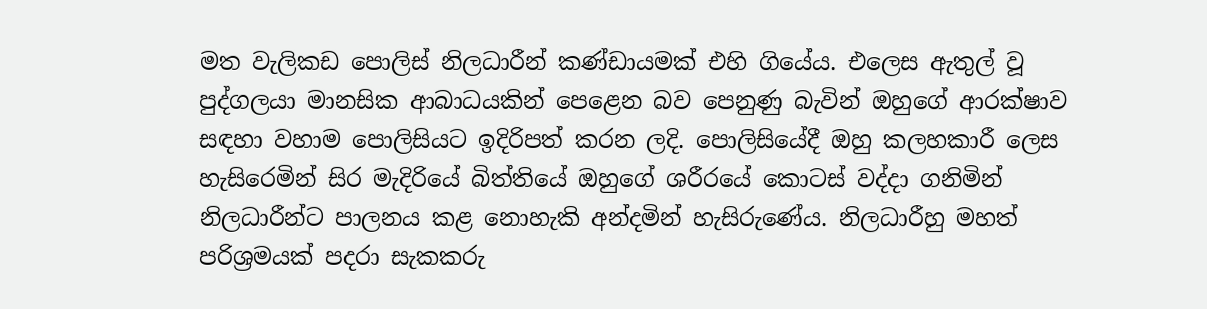මත වැලිකඩ පොලිස් නිලධාරීන් කණ්ඩායමක් එහි ගියේය. එලෙස ඇතුල් වූ පුද්ගලයා මානසික ආබාධයකින් පෙළෙන බව පෙනුණු බැවින් ඔහුගේ ආරක්ෂාව සඳහා වහාම පොලිසියට ඉදිරිපත් කරන ලදි. පොලිසියේදී ඔහු කලහකාරී ලෙස හැසිරෙමින් සිර මැදිරියේ බිත්තියේ ඔහුගේ ශරීරයේ කොටස් වද්දා ගනිමින් නිලධාරීන්ට පාලනය කළ නොහැකි අන්දමින් හැසිරුණේය. නිලධාරීහු මහත් පරිශ්‍රමයක් පදරා සැකකරු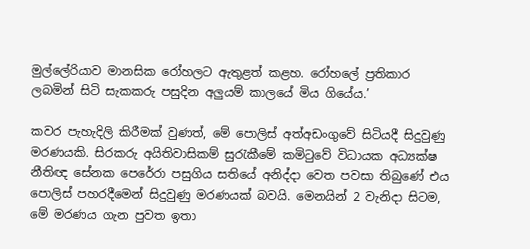මුල්ලේරියාව මානසික රෝහලට ඇතුළත් කළහ. රෝහලේ ප්‍රතිකාර ලබමින් සිටි සැකකරු පසුදින අලුයම් කාලයේ මිය ගියේය.’

කවර පැහැදිලි කිරීමක් වුණත්, මේ පොලිස් අත්අඩංගුවේ සිටියදී සිදුවුණු මරණයකි. සිරකරු අයිතිවාසිකම් සුරැකීමේ කමිටුවේ විධායක අධ්‍යක්ෂ නීතිඥ සේනක පෙරේරා පසුගිය සතියේ අනිද්දා වෙත පවසා තිබුණේ එය පොලිස් පහරදීමෙන් සිදුවුණු මරණයක් බවයි. මෙනයින් 2 වැනිදා සිටම, මේ මරණය ගැන පුවත ඉතා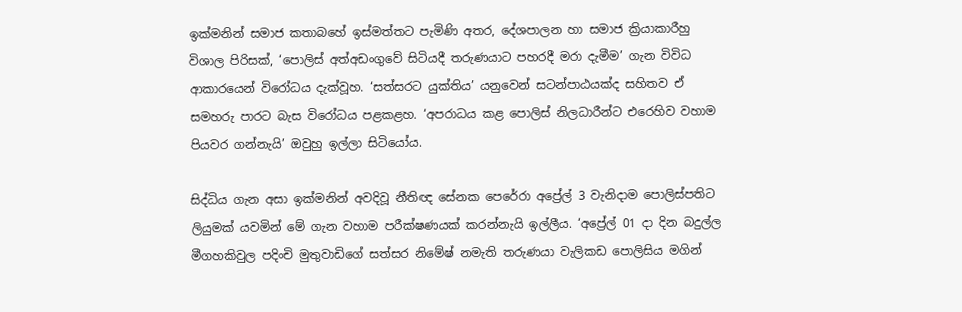ඉක්මනින් සමාජ කතාබහේ ඉස්මත්තට පැමිණි අතර, දේශපාලන හා සමාජ ක්‍රියාකාරීහු විශාල පිරිසක්, ‘පොලිස් අත්අඩංගුවේ සිටියදී තරුණයාට පහරදී මරා දැමීම’ ගැන විවිධ ආකාරයෙන් විරෝධය දැක්වූහ. ‘සත්සරට යුක්තිය’ යනුවෙන් සටන්පාඨයක්ද සහිතව ඒ සමහරු පාරට බැස විරෝධය පළකළහ. ‘අපරාධය කළ පොලිස් නිලධාරීන්ට එරෙහිව වහාම පියවර ගන්නැයි’ ඔවුහු ඉල්ලා සිටියෝය.

සිද්ධිය ගැන අසා ඉක්මනින් අවදිවූ නීතිඥ සේනක පෙරේරා අප්‍රේල් 3 වැනිදාම පොලිස්පතිට ලියුමක් යවමින් මේ ගැන වහාම පරීක්ෂණයක් කරන්නැයි ඉල්ලීය. ‘අප්‍රේල් 01 දා දින බදුල්ල මීගහකිවුල පදිංචි මුතුවාඩිගේ සත්සර නිමේෂ් නමැති තරුණයා වැලිකඩ පොලිසිය මගින්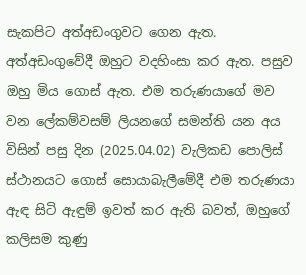සැකපිට අත්අඩංගුවට ගෙන ඇත. අත්අඩංගුවේදී ඔහුට වදහිංසා කර ඇත. පසුව ඔහු මිය ගොස් ඇත. එම තරුණයාගේ මව වන ලේකම්වසම් ලියනගේ සමන්ති යන අය විසින් පසු දින (2025.04.02) වැලිකඩ පොලිස් ස්ථානයට ගොස් සොයාබැලීමේදී එම තරුණයා ඇඳ සිටි ඇඳුම් ඉවත් කර ඇති බවත්, ඔහුගේ කලිසම කුණු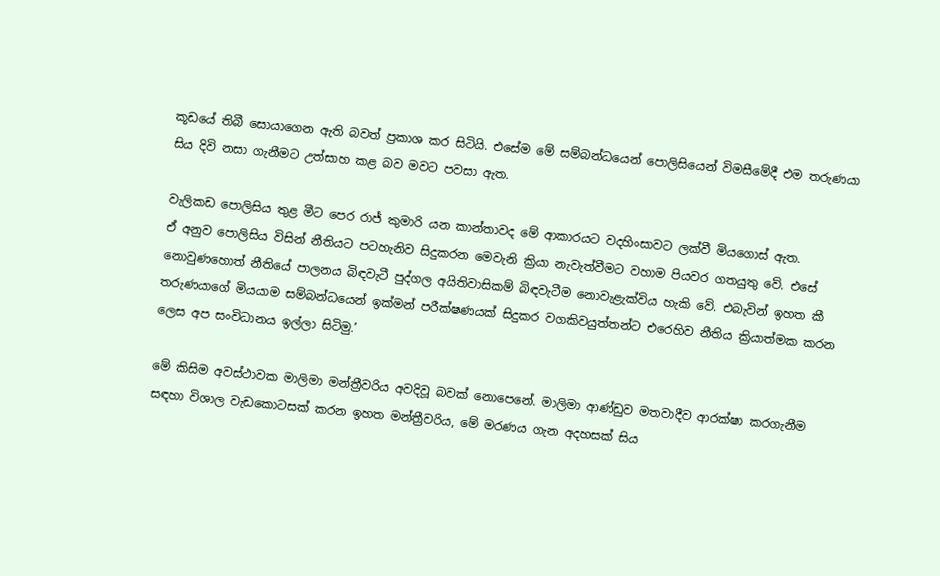කූඩයේ තිබී සොයාගෙන ඇති බවත් ප්‍රකාශ කර සිටියි. එසේම මේ සම්බන්ධයෙන් පොලිසියෙන් විමසීමේදී එම තරුණයා සිය දිවි නසා ගැනීමට උත්සාහ කළ බව මවට පවසා ඇත.

වැලිකඩ පොලිසිය තුළ මීට පෙර රාජ් කුමාරි යන කාන්තාවද මේ ආකාරයට වදහිංසාවට ලක්වී මියගොස් ඇත.
ඒ අනුව පොලිසිය විසින් නීතියට පටහැනිව සිදුකරන මෙවැනි ක්‍රියා නැවැත්වීමට වහාම පියවර ගතයුතු වේ. එසේ නොවුණහොත් නීතියේ පාලනය බිඳවැටී පුද්ගල අයිතිවාසිකම් බිඳවැටීම නොවැළැක්විය හැකි වේ. එබැවින් ඉහත කී තරුණයාගේ මියයාම සම්බන්ධයෙන් ඉක්මන් පරීක්ෂණයක් සිදුකර වගකිවයුත්තන්ට එරෙහිව නීතිය ක්‍රියාත්මක කරන ලෙස අප සංවිධානය ඉල්ලා සිටිමු.’

මේ කිසිම අවස්ථාවක මාලිමා මන්ත්‍රීවරිය අවදිවූ බවක් නොපෙනේ. මාලිමා ආණ්ඩුව මතවාදීව ආරක්ෂා කරගැනීම සඳහා විශාල වැඩකොටසක් කරන ඉහත මන්ත්‍රීවරිය, මේ මරණය ගැන අදහසක් සිය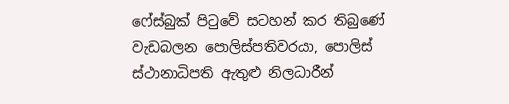ෆේස්බුක් පිටුවේ සටහන් කර තිබුණේ වැඩබලන පොලිස්පතිවරයා, පොලිස් ස්ථානාධිපති ඇතුළු නිලධාරීන්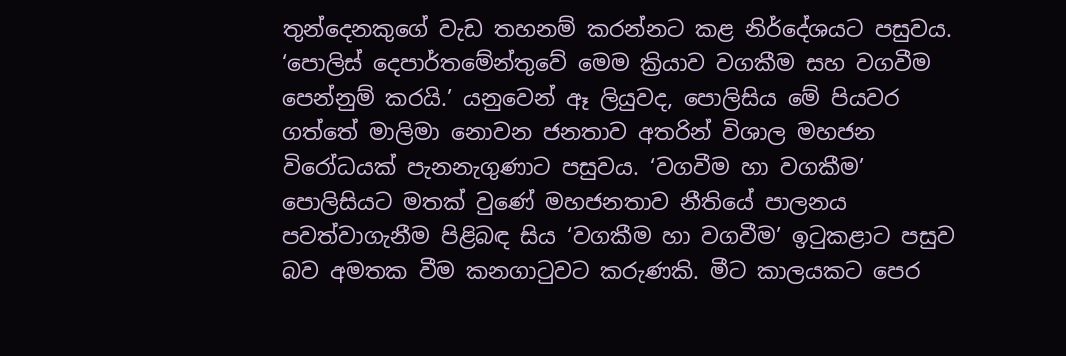තුන්දෙනකුගේ වැඩ තහනම් කරන්නට කළ නිර්දේශයට පසුවය. ‘පොලිස් දෙපාර්තමේන්තුවේ මෙම ක්‍රියාව වගකීම සහ වගවීම පෙන්නුම් කරයි.’ යනුවෙන් ඈ ලියුවද, පොලිසිය මේ පියවර ගත්තේ මාලිමා නොවන ජනතාව අතරින් විශාල මහජන විරෝධයක් පැනනැගුණාට පසුවය. ‘වගවීම හා වගකීම’ පොලිසියට මතක් වුණේ මහජනතාව නීතියේ පාලනය පවත්වාගැනීම පිළිබඳ සිය ‘වගකීම හා වගවීම’ ඉටුකළාට පසුව බව අමතක වීම කනගාටුවට කරුණකි. මීට කාලයකට පෙර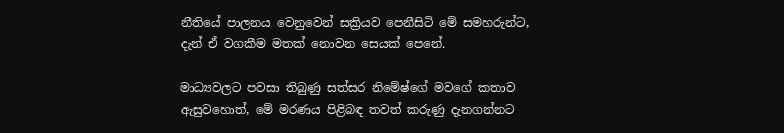නීතියේ පාලනය වෙනුවෙන් සක්‍රියව පෙනීසිටි මේ සමහරුන්ට, දැන් ඒ වගකීම මතක් නොවන සෙයක් පෙනේ.

මාධ්‍යවලට පවසා තිබුණු සත්සර නිමේෂ්ගේ මවගේ කතාව ඇසුවහොත්, මේ මරණය පිළිබඳ තවත් කරුණු දැනගන්නට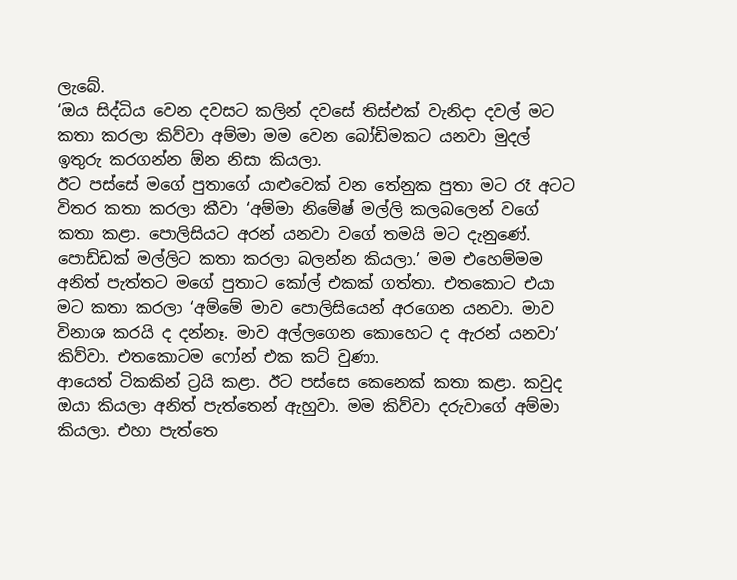ලැබේ.
‘ඔය සිද්ධිය වෙන දවසට කලින් දවසේ තිස්එක් වැනිදා දවල් මට කතා කරලා කිව්වා අම්මා මම වෙන බෝඩිමකට යනවා මුදල් ඉතුරු කරගන්න ඕන නිසා කියලා.
ඊට පස්සේ මගේ පුතාගේ යාළුවෙක් වන තේනුක පුතා මට රෑ අටට විතර කතා කරලා කීවා ‘අම්මා නිමේෂ් මල්ලි කලබලෙන් වගේ කතා කළා. පොලිසියට අරන් යනවා වගේ තමයි මට දැනුණේ. පොඩ්ඩක් මල්ලිට කතා කරලා බලන්න කියලා.’ මම එහෙම්මම අනිත් පැත්තට මගේ පුතාට කෝල් එකක් ගත්තා. එතකොට එයා මට කතා කරලා ‘අම්මේ මාව පොලිසියෙන් අරගෙන යනවා. මාව විනාශ කරයි ද දන්නෑ. මාව අල්ලගෙන කොහෙට ද ඇරන් යනවා’ කිව්වා. එතකොටම ෆෝන් එක කට් වුණා.
ආයෙත් ටිකකින් ට්‍රයි කළා. ඊට පස්සෙ කෙනෙක් කතා කළා. කවුද ඔයා කියලා අනිත් පැත්තෙන් ඇහුවා. මම කිව්වා දරුවාගේ අම්මා කියලා. එහා පැත්තෙ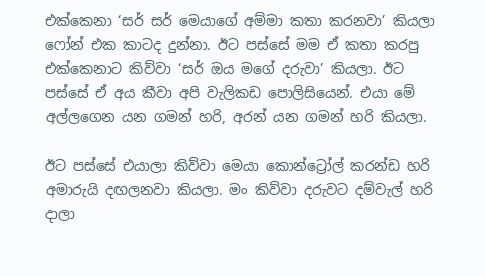එක්කෙනා ‘සර් සර් මෙයාගේ අම්මා කතා කරනවා’ කියලා ෆෝන් එක කාටද දුන්නා. ඊට පස්සේ මම ඒ කතා කරපු එක්කෙනාට කිව්වා ‘සර් ඔය මගේ දරුවා’ කියලා. ඊට පස්සේ ඒ අය කීවා අපි වැලිකඩ පොලිසියෙන්. එයා මේ අල්ලගෙන යන ගමන් හරි, අරන් යන ගමන් හරි කියලා.

ඊට පස්සේ එයාලා කිව්වා මෙයා කොන්ට්‍රෝල් කරන්ඩ හරි අමාරුයි දඟලනවා කියලා. මං කිව්වා දරුවට දම්වැල් හරි දාලා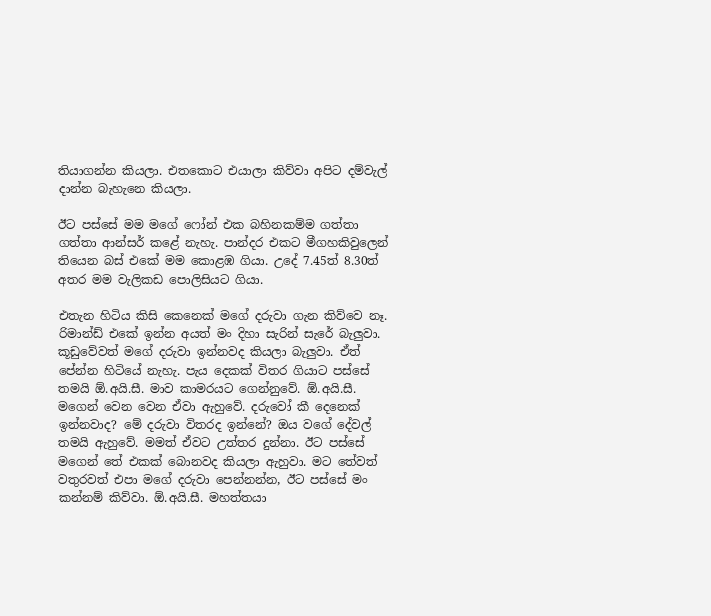තියාගන්න කියලා. එතකොට එයාලා කිව්වා අපිට දම්වැල් දාන්න බැහැනෙ කියලා.

ඊට පස්සේ මම මගේ ෆෝන් එක බහිනකම්ම ගත්තා ගත්තා ආන්සර් කළේ නැහැ. පාන්දර එකට මීගහකිවුලෙන් තියෙන බස් එකේ මම කොළඹ ගියා. උදේ 7.45ත් 8.30ත් අතර මම වැලිකඩ පොලිසියට ගියා.

එතැන හිටිය කිසි කෙනෙක් මගේ දරුවා ගැන කිව්වෙ නෑ. රිමාන්ඩ් එකේ ඉන්න අයත් මං දිහා සැරින් සැරේ බැලු‍වා. කූඩුවේවත් මගේ දරුවා ඉන්නවද කියලා බැලු‍වා. ඒත් පේන්න හිටියේ නැහැ. පැය දෙකක් විතර ගියාට පස්සේ තමයි ඕ.අයි.සී. මාව කාමරයට ගෙන්නුවේ. ඕ.අයි.සී. මගෙන් වෙන වෙන ඒවා ඇහුවේ. දරුවෝ කී දෙනෙක් ඉන්නවාද? මේ දරුවා විතරද ඉන්නේ? ඔය වගේ දේවල් තමයි ඇහුවේ. මමත් ඒවට උත්තර දුන්නා. ඊට පස්සේ මගෙන් තේ එකක් බොනවද කියලා ඇහුවා. මට තේවත් වතුරවත් එපා මගේ දරුවා පෙන්නන්න, ඊට පස්සේ මං කන්නම් කිව්වා. ඕ.අයි.සී. මහත්තයා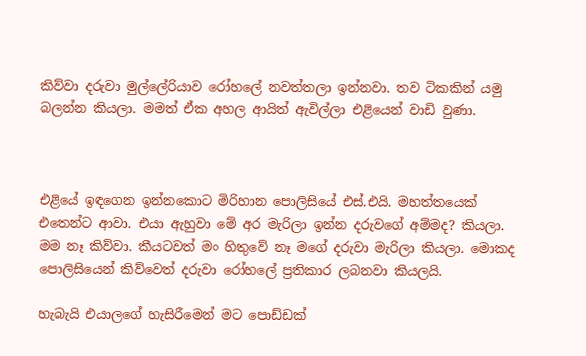කිව්වා දරුවා මුල්ලේරියාව රෝහලේ නවත්තලා ඉන්නවා. තව ටිකකින් යමු බලන්න කියලා. මමත් ඒක අහල ආයිත් ඇවිල්ලා එළියෙන් වාඩි වුණා.



එළියේ ඉඳගෙන ඉන්නකොට මිරිහාන පොලිසියේ එස්.එයි. මහත්තයෙක් එතෙන්ට ආවා. එයා ඇහුවා මේ අර මැරිලා ඉන්න දරුවගේ අම්මද? කියලා. මම නෑ කිව්වා. කීයටවත් මං හිතුවේ නෑ මගේ දරුවා මැරිලා කියලා. මොකද පොලිසියෙන් කිව්වෙත් දරුවා රෝහලේ ප්‍රතිකාර ලබනවා කියලයි.

හැබැයි එයාලගේ හැසිරීමෙන් මට පොඩ්ඩක්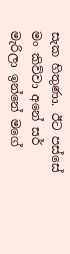සැක හිතුණා. ඊට පස්සේ මං කිව්වා අනේ සර් මැරිලා ඉන්නේ මගේ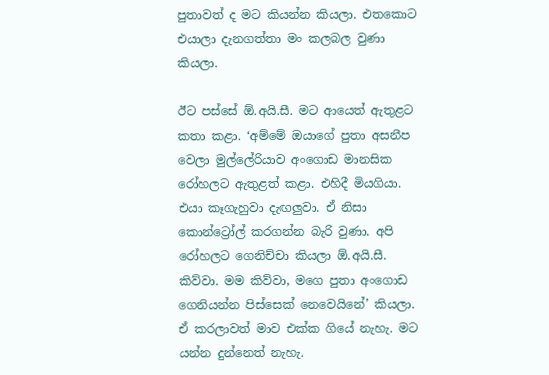පුතාවත් ද මට කියන්න කියලා. එතකොට එයාලා දැනගත්තා මං කලබල වුණා කියලා.

ඊට පස්සේ ඕ.අයි.සී. මට ආයෙත් ඇතුළට කතා කළා. ‘අම්මේ ඔයාගේ පුතා අසනීප වෙලා මුල්ලේරියාව අංගොඩ මානසික රෝහලට ඇතුළත් කළා. එහිදී මියගියා. එයා කෑගැහුවා දැඟලු‍වා. ඒ නිසා කොන්ට්‍රෝල් කරගන්න බැරි වුණා. අපි රෝහලට ගෙනිච්චා කියලා ඕ.අයි.සී. කිව්වා. මම කිව්වා, මගෙ පුතා අංගොඩ ගෙනියන්න පිස්සෙක් නෙවෙයිනේ’ කියලා. ඒ කරලාවත් මාව එක්ක ගියේ නැහැ. මට යන්න දුන්නෙත් නැහැ.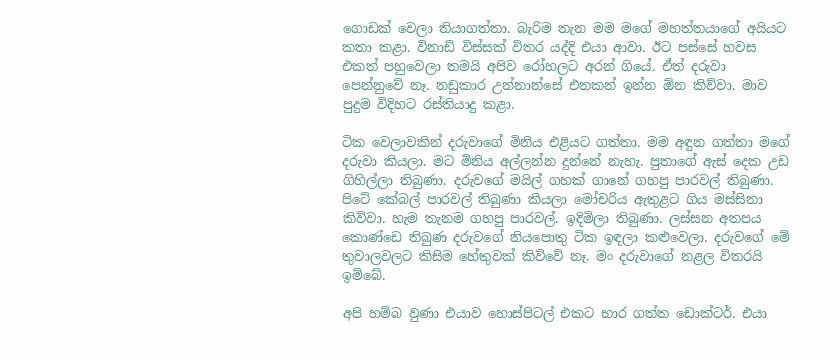ගොඩක් වෙලා තියාගත්තා. බැරිම තැන මම මගේ මහත්තයාගේ අයියට කතා කළා. විනාඩි විස්සක් විතර යද්දි එයා ආවා. ඊට පස්සේ හවස එකත් පහුවෙලා තමයි අපිව රෝහලට අරන් ගියේ. ඒත් දරුවා පෙන්නුවේ නෑ. නඩුකාර උන්නාන්සේ එනකන් ඉන්න ඕන කිව්වා. මාව පුදුම විදිහට රස්තියාදු කළා.

ටික වෙලාවකින් දරුවාගේ මිනිය එළියට ගත්තා. මම අඳුන ගත්තා මගේ දරුවා කියලා. මට මිනිය අල්ලන්න දුන්නේ නැහැ. පුතාගේ ඇස් දෙක උඩ ගිහිල්ලා තිබුණා. දරුවගේ මයිල් ගහක් ගානේ ගහපු පාරවල් තිබුණා. පිටේ කේබල් පාරවල් තිබුණා කියලා මෝචරිය ඇතුළට ගිය මස්සිනා කිව්වා. හැම තැනම ගහපු පාරවල්. ඉදිමිලා තිබුණා. ලස්සන අතපය කොණ්ඩෙ තිබුණ දරුවගේ නියපොතු ටික ඉඳලා කළුවෙලා. දරුවගේ මේ තුවාලවලට කිසිම හේතුවක් කිව්වේ නෑ. මං දරුවාගේ නළල විතරයි ඉම්බේ.

අපි හම්බ වුණා එයාව හොස්පිටල් එකට භාර ගත්ත ඩොක්ටර්. එයා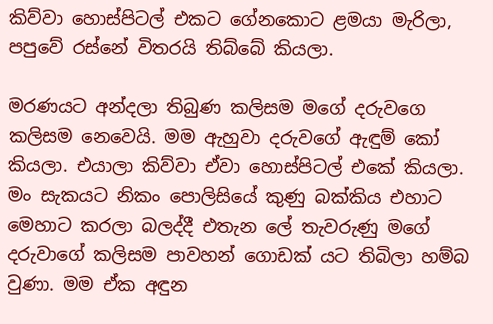කිව්වා හොස්පිටල් එකට ගේනකොට ළමයා මැරිලා, පපුවේ රස්නේ විතරයි තිබ්බේ කියලා.

මරණයට අන්දලා තිබුණ කලිසම මගේ දරුවගෙ කලිසම නෙවෙයි. මම ඇහුවා දරුවගේ ඇඳුම් කෝ කියලා. එයාලා කිව්වා ඒවා හොස්පිටල් එකේ කියලා. මං සැකයට නිකං පොලිසියේ කුණු බක්කිය එහාට මෙහාට කරලා බලද්දී එතැන ලේ තැවරුණු මගේ දරුවාගේ කලිසම පාවහන් ගොඩක් යට තිබිලා හම්බ වුණා. මම ඒක අඳුන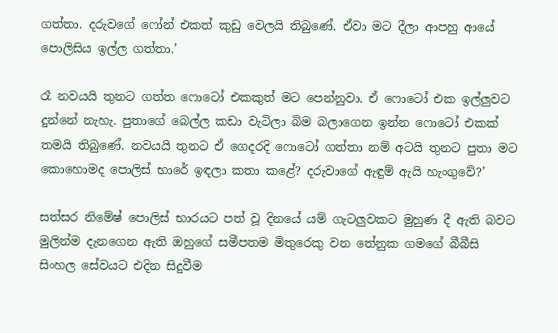ගත්තා. දරුවගේ ෆෝන් එකත් කුඩු වෙලයි තිබුණේ. ඒවා මට දීලා ආපහු ආයේ පොලිසිය ඉල්ල ගත්තා.’

රෑ නවයයි තුනට ගත්ත ෆොටෝ එකකුත් මට පෙන්නුවා. ඒ ෆොටෝ එක ඉල්ලු‍වට දුන්නේ නැහැ. පුතාගේ බෙල්ල කඩා වැටිලා බිම බලාගෙන ඉන්න ෆොටෝ එකක් තමයි තිබුණේ. නවයයි තුනට ඒ ගෙදරදි ෆොටෝ ගත්තා නම් අටයි තුනට පුතා මට කොහොමද පොලිස් භාරේ ඉඳලා කතා කළේ? දරුවාගේ ඇඳුම් ඇයි හැංගුවේ?’

සත්සර නිමේෂ් පොලිස් භාරයට පත් වූ දිනයේ යම් ගැටලුවකට මුහුණ දී ඇති බවට මුලින්ම දැනගෙන ඇති ඔහුගේ සමීපතම මිතුරෙකු වන තේනුක ගමගේ බීබීසි සිංහල සේවයට එදින සිදුවීම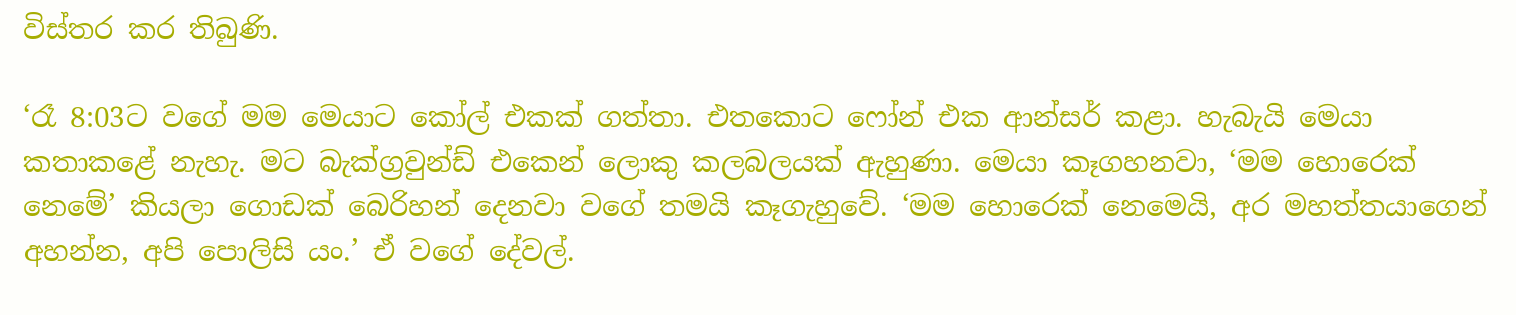විස්තර කර තිබුණි.

‘රෑ 8:03ට වගේ මම මෙයාට කෝල් එකක් ගත්තා. එතකොට ෆෝන් එක ආන්සර් කළා. හැබැයි මෙයා කතාකළේ නැහැ. මට බැක්ග්‍රවුන්ඩ් එකෙන් ලොකු කලබලයක් ඇහුණා. මෙයා කෑගහනවා, ‘මම හොරෙක් නෙමේ’ කියලා ගොඩක් බෙරිහන් දෙනවා වගේ තමයි කෑගැහුවේ. ‘මම හොරෙක් නෙමෙයි, අර මහත්තයාගෙන් අහන්න, අපි පොලිසි යං.’ ඒ වගේ දේවල්.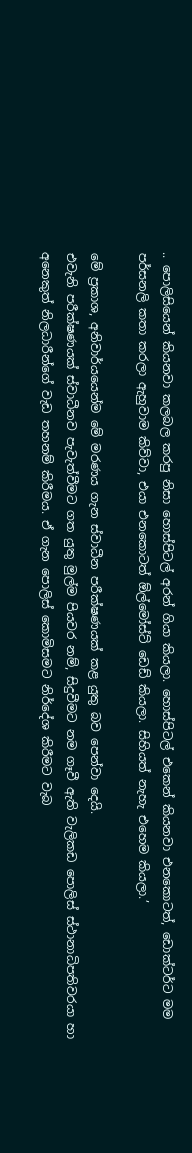.. පොලිසියෙන් කියනවා කලබල කරපු නිසා හොස්පිටල් අරන් ගියා කියලා. හොස්පිටල් එකෙන් කියනවා එනකොටත්, ඩොක්ටර්ට මම පර්සනලි කතා කරලා ඇහුවාම කිව්වා, එයා එනකොටත් ඕල්මෝස්ට් ඩෙඩ් කියලා. සිහියත් නැහැ එහෙම කියලා.’

මේ ප්‍රකාශ, අනිවාර්යයෙන්ම මේ මරණය ගැන ස්වාධීන පරීක්ෂණයක් කළ යුතු බව පෙන්වා දෙයි.
එවැනි පරීක්ෂණයක් ස්වාධීනව පැවැත්වීමට ගත යුතු මුල්ම පියවර නම්, සිදුවීමට නම ගෑවී ඇති වැලිකඩ පොලිස් ස්ථානාධිපතිවරයා හා අනෙකුත් නිලධාරීන්ගේ වැඩ තහනම් කිරීමය. ඒ ගැන පොලිස් කොමිසමට නිර්දේශ කිරීමට වැබ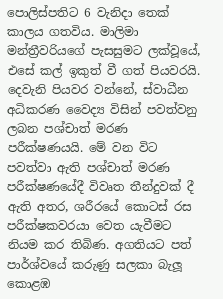පොලිස්පතිට 6 වැනිදා තෙක් කාලය ගතවිය. මාලිමා මන්ත්‍රීවරියගේ පැසසුමට ලක්වූයේ, එසේ කල් ඉකුත් වී ගත් පියවරයි.
දෙවැනි පියවර වන්නේ, ස්වාධීන අධිකරණ වෛද්‍ය විසින් පවත්වනු ලබන පශ්චාත් මරණ පරීක්ෂණයයි. මේ වන විට පවත්වා ඇති පශ්චාත් මරණ පරීක්ෂණයේදී විවෘත තීන්දුවක් දී ඇති අතර, ශරීරයේ කොටස් රස පරීක්ෂකවරයා වෙත යැවීමට නියම කර තිබිණ. අගතියට පත් පාර්ශ්වයේ කරුණු සලකා බැලූ කොළඹ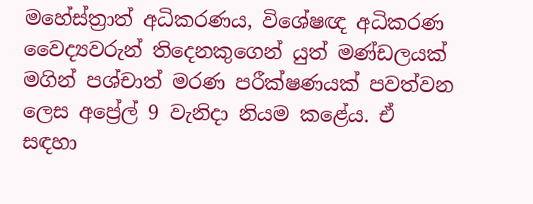මහේස්ත්‍රාත් අධිකරණය, විශේෂඥ අධිකරණ වෛද්‍යවරුන් තිදෙනකුගෙන් යුත් මණ්ඩලයක් මගින් පශ්චාත් මරණ පරීක්ෂණයක් පවත්වන ලෙස අප්‍රේල් 9 වැනිදා නියම කළේය. ඒ සඳහා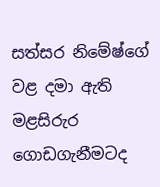සත්සර නිමේෂ්ගේ වළ දමා ඇති මළසිරුර ගොඩගැනීමටද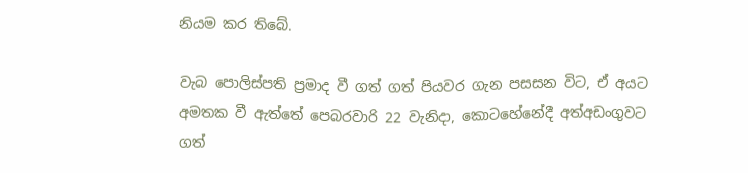නියම කර තිබේ.

වැබ පොලිස්පති ප්‍රමාද වී ගත් ගත් පියවර ගැන පසසන විට, ඒ අයට අමතක වී ඇත්තේ පෙබරවාරි 22 වැනිදා, කොටහේනේදී අත්අඩංගුවට ගත්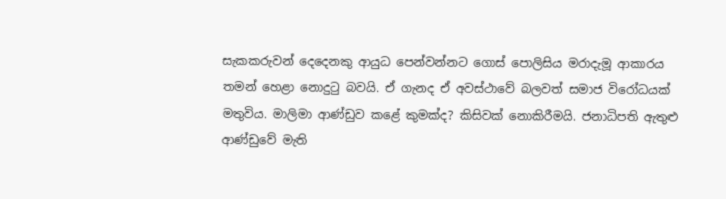සැකකරුවන් දෙදෙනකු ආයුධ පෙන්වන්නට ගොස් පොලිසිය මරාදැමූ ආකාරය තමන් හෙළා නොදුටු බවයි. ඒ ගැනද ඒ අවස්ථාවේ බලවත් සමාජ විරෝධයක් මතුවිය. මාලිමා ආණ්ඩුව කළේ කුමක්ද? කිසිවක් නොකිරීමයි. ජනාධිපති ඇතුළු ආණ්ඩුවේ මැති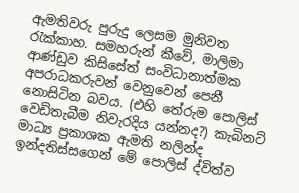ඇමතිවරු පුරුදු ලෙසම මුනිවත රැක්කාහ. සමහරුන් කීවේ, මාලිමා ආණ්ඩුව කිසිසේත් සංවිධානාත්මක අපරාධකරුවන් වෙනුවෙන් පෙනී නොසිටින බවය. (එහි තේරුම පොලිස් වෙඩිතැබීම නිවැරදිය යන්නද?) කැබිනට් මාධ්‍ය ප්‍රකාශක ඇමති නලින්ද ඉන්දතිස්සගෙන් මේ පොලිස් ද්විත්ව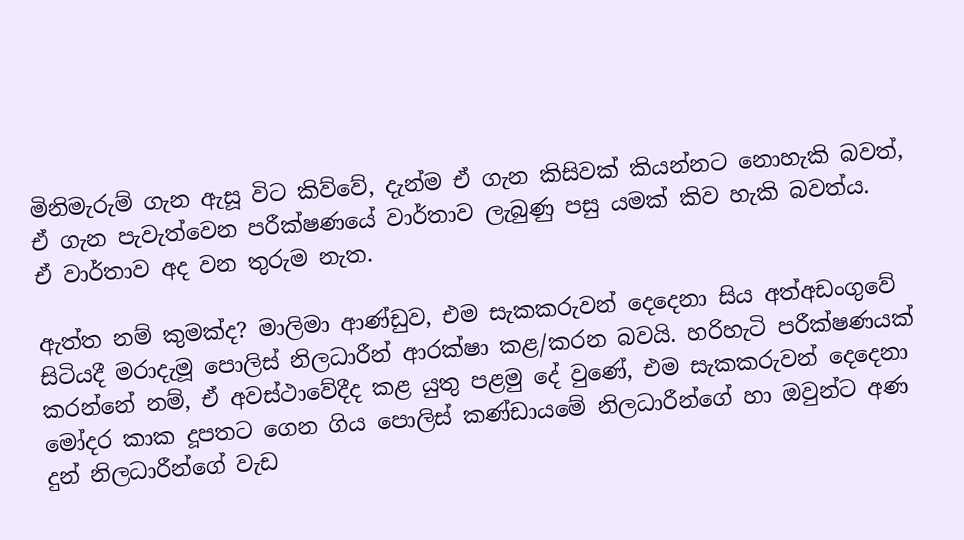මිනිමැරුම් ගැන ඇසූ විට කිව්වේ, දැන්ම ඒ ගැන කිසිවක් කියන්නට නොහැකි බවත්, ඒ ගැන පැවැත්වෙන පරීක්ෂණයේ වාර්තාව ලැබුණු පසු යමක් කිව හැකි බවත්ය.
ඒ වාර්තාව අද වන තුරුම නැත.

ඇත්ත නම් කුමක්ද? මාලිමා ආණ්ඩුව, එම සැකකරුවන් දෙදෙනා සිය අත්අඩංගුවේ සිටියදී මරාදැමූ පොලිස් නිලධාරීන් ආරක්ෂා කළ/කරන බවයි. හරිහැටි පරීක්ෂණයක් කරන්නේ නම්, ඒ අවස්ථාවේදීද කළ යුතු පළමු දේ වුණේ, එම සැකකරුවන් දෙදෙනා මෝදර කාක දූපතට ගෙන ගිය පොලිස් කණ්ඩායමේ නිලධාරීන්ගේ හා ඔවුන්ට අණ දුන් නිලධාරීන්ගේ වැඩ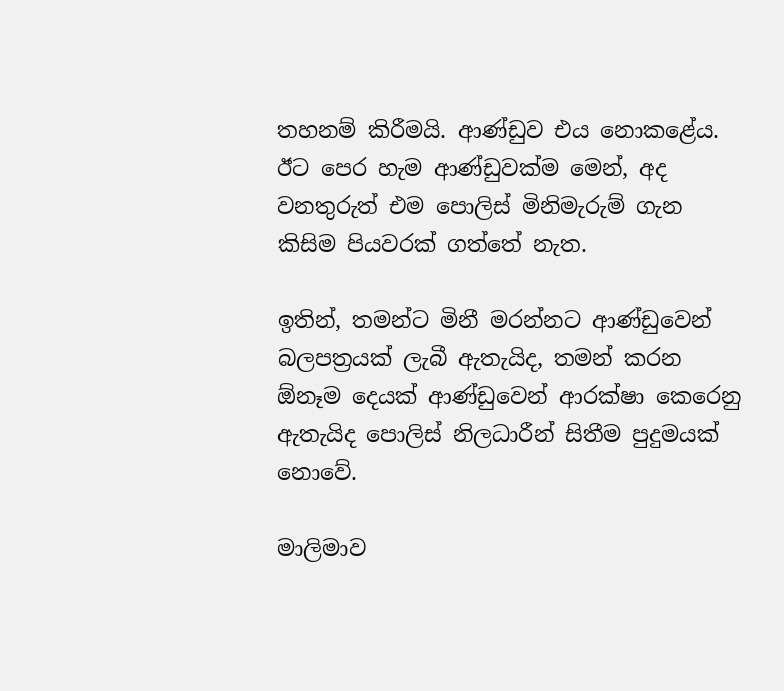තහනම් කිරීමයි. ආණ්ඩුව එය නොකළේය. ඊට පෙර හැම ආණ්ඩුවක්ම මෙන්, අද වනතුරුත් එම පොලිස් මිනිමැරුම් ගැන කිසිම පියවරක් ගත්තේ නැත.

ඉතින්, තමන්ට මිනී මරන්නට ආණ්ඩුවෙන් බලපත්‍රයක් ලැබී ඇතැයිද, තමන් කරන ඕනෑම දෙයක් ආණ්ඩුවෙන් ආරක්ෂා කෙරෙනු ඇතැයිද පොලිස් නිලධාරීන් සිතීම පුදුමයක් නොවේ.

මාලිමාව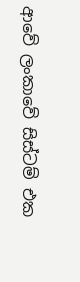ආවේ ලංකාවේ සිස්ටම් එක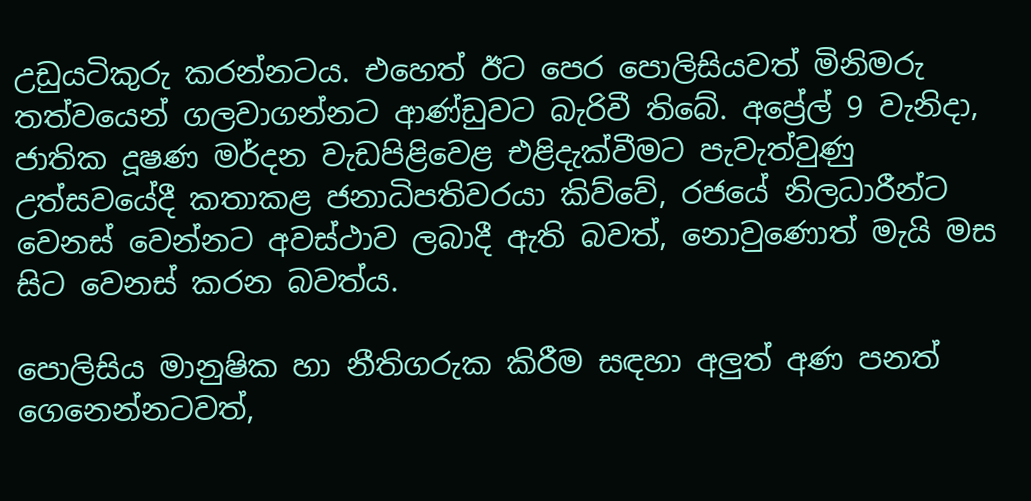උඩුයටිකුරු කරන්නටය. එහෙත් ඊට පෙර පොලිසියවත් මිනිමරු තත්වයෙන් ගලවාගන්නට ආණ්ඩුවට බැරිවී තිබේ. අප්‍රේල් 9 වැනිදා, ජාතික දූෂණ මර්දන වැඩපිළිවෙළ එළිදැක්වීමට පැවැත්වුණු උත්සවයේදී කතාකළ ජනාධිපතිවරයා කිව්වේ, රජයේ නිලධාරීන්ට වෙනස් වෙන්නට අවස්ථාව ලබාදී ඇති බවත්, නොවුණොත් මැයි මස සිට වෙනස් කරන බවත්ය.

පොලිසිය මානුෂික හා නීතිගරුක කිරීම සඳහා අලුත් අණ පනත් ගෙනෙන්නටවත්,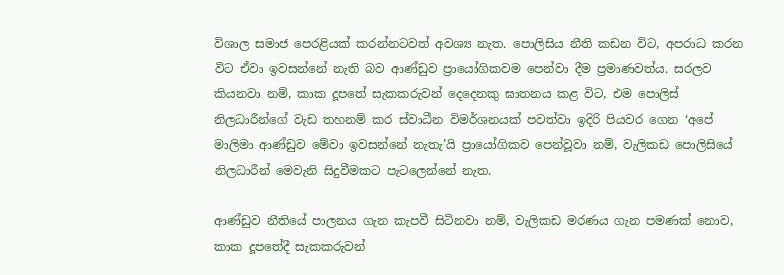විශාල සමාජ පෙරළියක් කරන්නටවත් අවශ්‍ය නැත. පොලිසිය නීති කඩන විට, අපරාධ කරන විට ඒවා ඉවසන්නේ නැති බව ආණ්ඩුව ප්‍රායෝගිකවම පෙන්වා දීම ප්‍රමාණවත්ය. සරලව කියනවා නම්, කාක දූපතේ සැකකරුවන් දෙදෙනකු ඝාතනය කළ විට, එම පොලිස් නිලධාරීන්ගේ වැඩ තහනම් කර ස්වාධීන විමර්ශනයක් පවත්වා ඉදිරි පියවර ගෙන ‘අපේ මාලිමා ආණ්ඩුව මේවා ඉවසන්නේ නැතැ’යි ප්‍රායෝගිකව පෙන්වූවා නම්, වැලිකඩ පොලිසියේ නිලධාරීන් මෙවැනි සිදුවීමකට පැටලෙන්නේ නැත.

ආණ්ඩුව නීතියේ පාලනය ගැන කැපවී සිටිනවා නම්, වැලිකඩ මරණය ගැන පමණක් නොව, කාක දූපතේදී සැකකරුවන්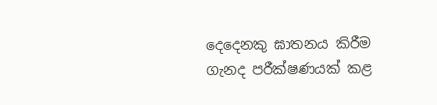දෙදෙනකු ඝාතනය කිරීම ගැනද පරීක්ෂණයක් කළ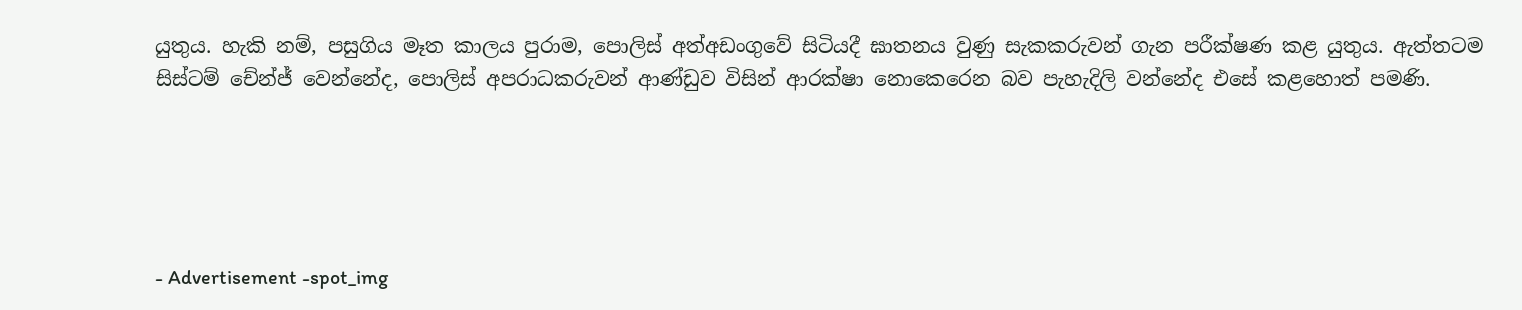යුතුය. හැකි නම්, පසුගිය මෑත කාලය පුරාම, පොලිස් අත්අඩංගුවේ සිටියදී ඝාතනය වුණු සැකකරුවන් ගැන පරීක්ෂණ කළ යුතුය. ඇත්තටම සිස්ටම් චේන්ජ් වෙන්නේද, පොලිස් අපරාධකරුවන් ආණ්ඩුව විසින් ආරක්ෂා නොකෙරෙන බව පැහැදිලි වන්නේද එසේ කළහොත් පමණි.





- Advertisement -spot_img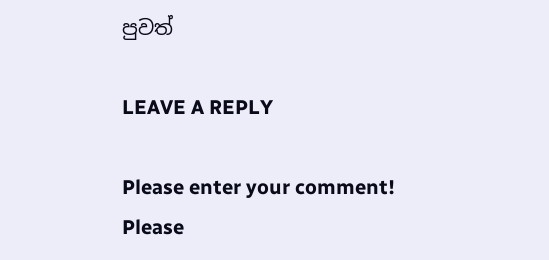පුවත්

LEAVE A REPLY

Please enter your comment!
Please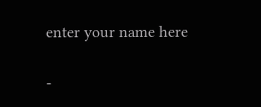enter your name here

-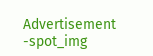Advertisement -spot_img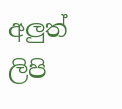අලුත් ලිපි